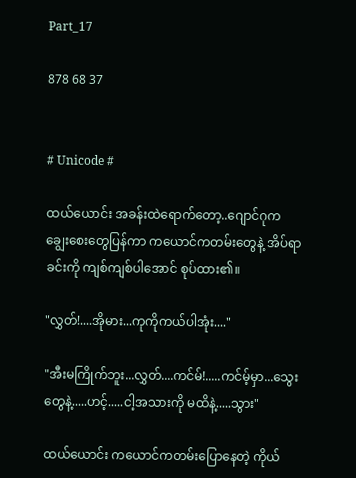Part_17

878 68 37


# Unicode #

ထယ်ယောင်း အခန်းထဲရောက်တော့..ဂျောင်ဂုက ချွေးစေးတွေပြန်ကာ ကယောင်ကတမ်းတွေနဲ့ အိပ်ရာခင်းကို ကျစ်ကျစ်ပါအောင် စုပ်ထား၏။

"လွှတ်!....အိုမား...ကုကိုကယ်ပါအုံး...."

"အီးမကြိုက်ဘူး...လွှတ်....ကင်မ်!.....ကင်မ့်မှာ...သွေးတွေနဲ့.....ဟင့်.....ငါ့အသားကို မထိနဲ့.....သွား"

ထယ်ယောင်း ကယောင်ကတမ်းပြောနေတဲ့ ကိုယ်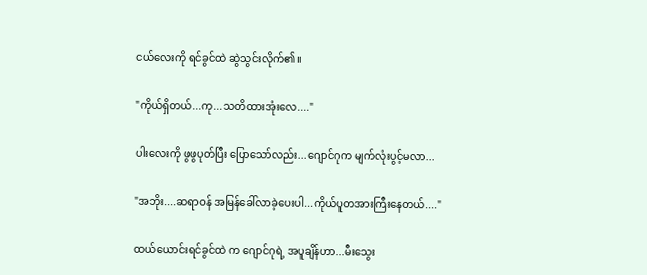ငယ်လေးကို ရင်ခွင်ထဲ ဆွဲသွင်းလိုက်၏။

"ကိုယ်ရှိတယ်...ကု...သတိထားအုံးလေ...."

ပါးလေးကို ဖွဖွပုတ်ပြီး ပြောသော်လည်း...ဂျောင်ဂုက မျက်လုံးပွင့်မလာ...

"အဘိုး....ဆရာဝန် အမြန်ခေါ်လာခဲ့ပေးပါ...ကိုယ်ပူတအားကြီးနေတယ်...."

ထယ်ယောင်းရင်ခွင်ထဲ က ဂျောင်ဂုရဲ့ အပူချိန်ဟာ...မီးသွေး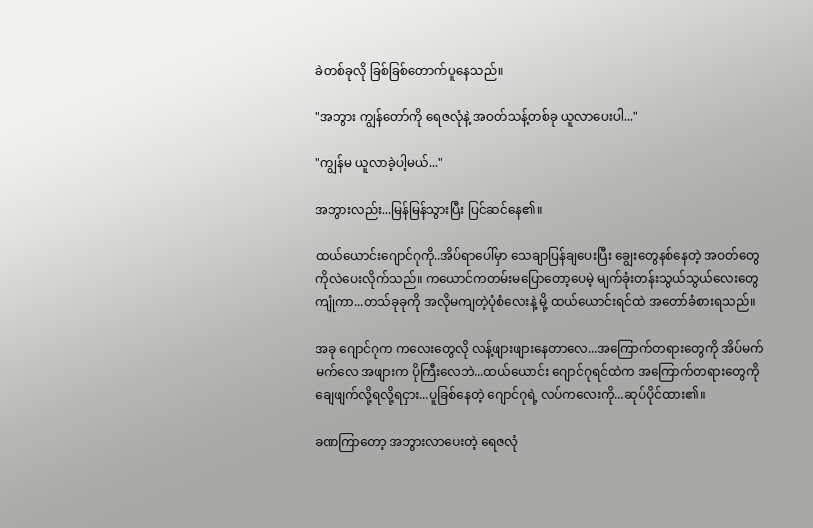ခဲတစ်ခုလို ခြစ်ခြစ်တောက်ပူနေသည်။

"အဘွား ကျွန်တော်ကို ရေဇလုံနဲ့ အဝတ်သန့်တစ်ခု ယူလာပေးပါ..."

"ကျွန်မ ယူလာခဲ့ပါ့မယ်..."

အဘွားလည်း...မြန်မြန်သွားပြီး ပြင်ဆင်နေ၏။

ထယ်ယောင်းဂျောင်ဂုကို..အိပ်ရာပေါ်မှာ သေချာပြန်ချပေးပြီး ချွေးတွေနစ်နေတဲ့ အဝတ်တွေကိုလဲပေးလိုက်သည်။ ကယောင်ကတမ်း‌မပြောတော့ပေမဲ့ မျက်ခုံးတန်းသွယ်သွယ်လေးတွေကျုံကာ...တသ်ခုခုကို အလိုမကျတဲ့ပုံစံလေးနဲ့ မို့ ထယ်ယောင်းရင်ထဲ အတော်ခံစားရသည်။

အခု ဂျောင်ဂုက ကလေးတွေလို လန့်ဖျားဖျားနေတာလေ...အကြောက်တရားတွေကို အိပ်မက်မက်လေ အဖျားက ပိုကြီးလေဘဲ...ထယ်ယောင်း ဂျောင်ဂုရင်ထဲက အကြောက်တရားတွေကို ချေဖျက်လို့ရလို့ရငှား...ပူခြစ်နေတဲ့ ဂျောင်ဂုရဲ့ လပ်ကလေးကို...ဆုပ်ပိုင်ထား၏။

ခဏကြာတော့ အဘွားလာပေးတဲ့ ရေဇလုံ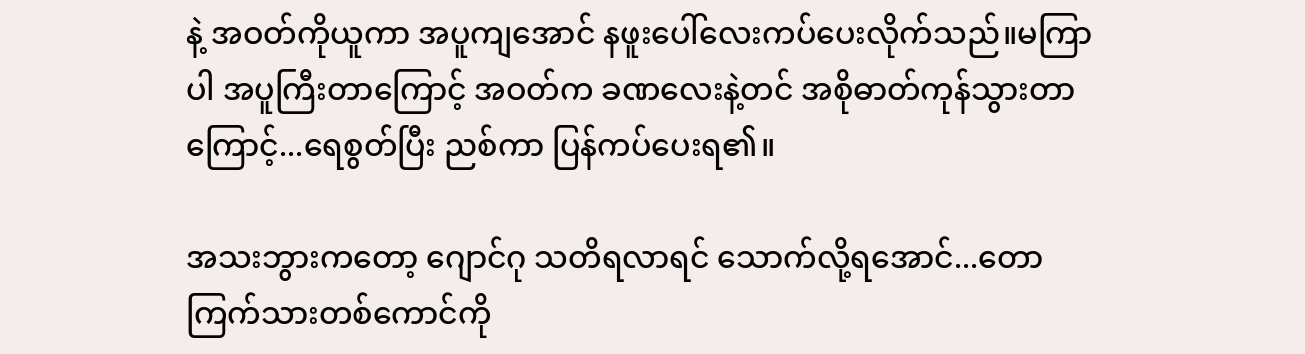နဲ့ အဝတ်ကိုယူကာ အပူကျအောင် နဖူးပေါ်လေးကပ်ပေးလိုက်သည်။မကြာပါ အပူကြီးတာကြောင့် အဝတ်က ခဏလေးနဲ့တင် အစိုဓာတ်ကုန်သွားတာကြောင့်...ရေစွတ်ပြီး ညစ်ကာ ပြန်ကပ်ပေးရ၏။

အသးဘွားကတော့ ဂျောင်ဂု သတိရလာရင် သောက်လို့ရအောင်...တောကြက်သားတစ်ကောင်ကို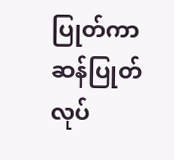ပြုတ်ကာ ဆန်ပြုတ်လုပ်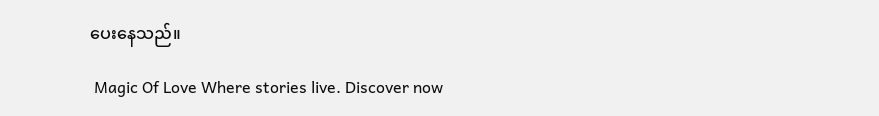ပေးနေသည်။

 Magic Of Love Where stories live. Discover now